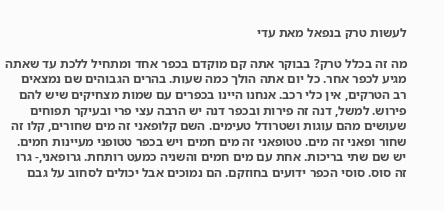לעשות טרק בנפאל מאת עדי

מה זה בכלל טרק? בבוקר אתה קם מוקדם בכפר אחד ומתחיל ללכת עד שאתה מגיע לכפר אחר. כל יום אתה הולך כמה שעות. בהרים הגבוהים שם נמצאים רב הטרקים, אין כלי רכב. אנחנו היינו בכפרים עם שמות מצחיקים שיש להם פירוש. למשל, דנה זה פירות ובכפר דנה יש הרבה עצי פרי ובעיקר תפוחים שעושים מהם עוגות ושטרודל טעימים. השם קלופאני זה מים שחורים, קלו זה שחור ופאני זה מים. טטופאני זה מים חמים ויש בכפר טטופני מעיינות חמים. יש שם שתי בריכות. אחת עם מים חמים והשניה כמעט רותחת. גרופאני,- גרו זה סוס. סוסי הכפר ידועים בחוזקם. הם נמוכים אבל יכולים לסחוב על גבם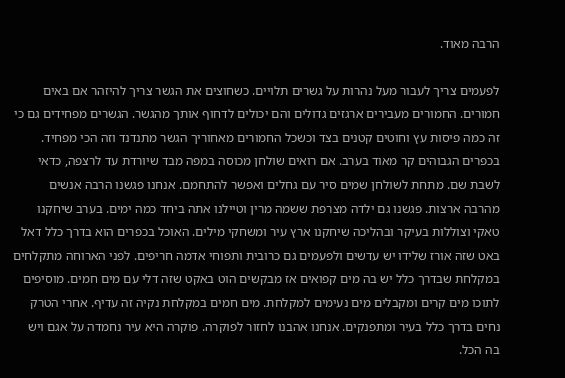הרבה מאוד.

לפעמים צריך לעבור מעל נהרות על גשרים תלויים. כשחוצים את הגשר צריך להיזהר אם באים חמורים. החמורים מעבירים ארגזים גדולים והם יכולים לדחוף אותך מהגשר. הגשרים מפחידים גם כי זה כמה פיסות עץ וחוטים קטנים בצד וכשכל החמורים מאחוריך הגשר מתנדנד וזה הכי מפחיד. בכפרים הגבוהים קר מאוד בערב. אם רואים שולחן מכוסה במפה מבד שיורדת עד לרצפה, כדאי לשבת שם. מתחת לשולחן שמים סיר עם גחלים ואפשר להתחמם. אנחנו פגשנו הרבה אנשים מהרבה ארצות. פגשנו גם ילדה מצרפת ששמה מרין וטיילנו אתה ביחד כמה ימים. בערב שיחקנו טאקי וצוללות בעיקר ובהליכה שיחקנו ארץ עיר ומשחקי מילים. האוכל בכפרים הוא בדרך כלל דאל באט שזה אורז שלידו יש עדשים ולפעמים גם כרובית ותפוחי אדמה חריפים. לפני הארוחה מתקלחים במקלחת שבדרך כלל יש בה מים קפואים אז מבקשים הוט באקט שזה דלי עם מים חמים. מוסיפים לתוכו מים קרים ומקבלים מים נעימים למקלחת. מים חמים במקלחת נקיה זה עדיף. אחרי הטרק נחים בדרך כלל בעיר ומתפנקים. אנחנו אהבנו לחזור לפוקרה. פוקרה היא עיר נחמדה על אגם ויש בה הכל.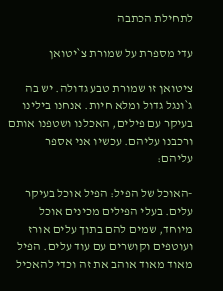לתחילת הכתבה

עדי מספרת על שמורת צ`יטואן

ציטואן זו שמורת טבע גדולה. יש בה ג`ונגל גדול ומלא חיות. אנחנו בילינו בעיקר עם פילים, האכלנו ושטפנו אותם ורכבנו עליהם. עכשיו אני אספר עליהם:

-האוכל של הפיל: הפיל אוכל בעיקר עלים. בעלי הפילים מכינים אוכל מיוחד, שמים להם בתוך עלים אורז ועוטפים וקושרים עם עוד עלים. הפיל מאוד מאוד אוהב את זה וכדי להאכיל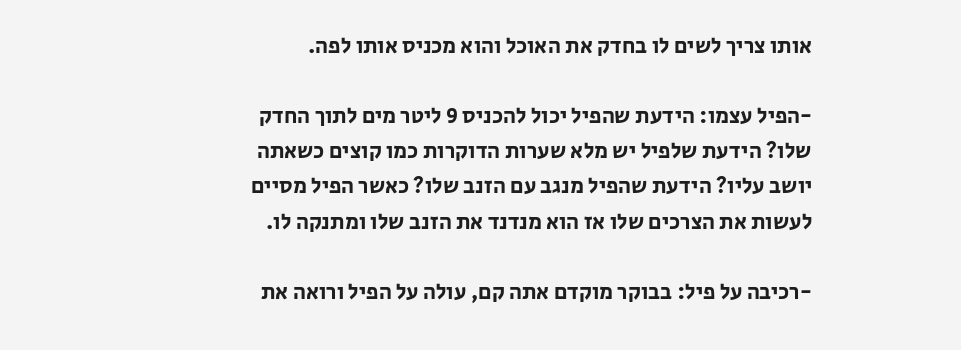אותו צריך לשים לו בחדק את האוכל והוא מכניס אותו לפה.

-הפיל עצמו: הידעת שהפיל יכול להכניס 9 ליטר מים לתוך החדק שלו? הידעת שלפיל יש מלא שערות הדוקרות כמו קוצים כשאתה יושב עליו? הידעת שהפיל מנגב עם הזנב שלו? כאשר הפיל מסיים לעשות את הצרכים שלו אז הוא מנדנד את הזנב שלו ומתנקה לו.

-רכיבה על פיל: בבוקר מוקדם אתה קם, עולה על הפיל ורואה את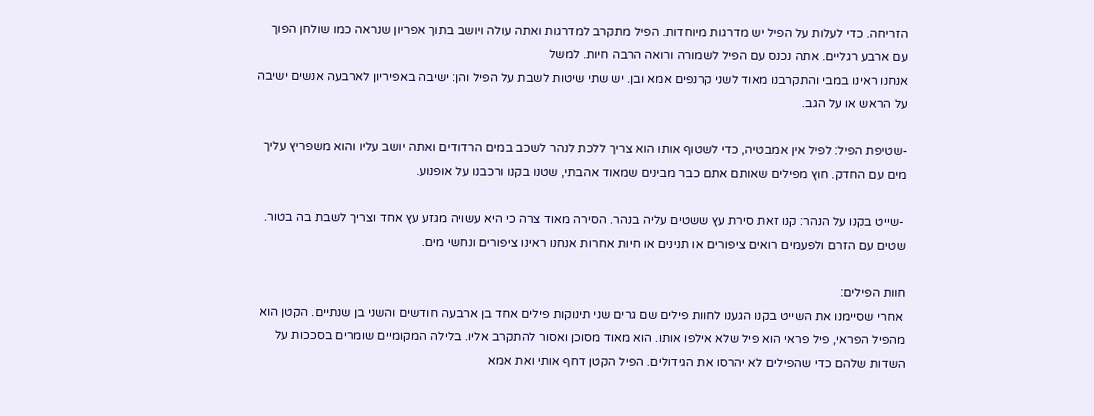הזריחה. כדי לעלות על הפיל יש מדרגות מיוחדות. הפיל מתקרב למדרגות ואתה עולה ויושב בתוך אפריון שנראה כמו שולחן הפוך עם ארבע רגליים. אתה נכנס עם הפיל לשמורה ורואה הרבה חיות. למשל
אנחנו ראינו במבי והתקרבנו מאוד לשני קרנפים אמא ובן. יש שתי שיטות לשבת על הפיל והן: ישיבה באפיריון לארבעה אנשים ישיבה על הראש או על הגב.

-שטיפת הפיל: לפיל אין אמבטיה, כדי לשטוף אותו הוא צריך ללכת לנהר לשכב במים הרדודים ואתה יושב עליו והוא משפריץ עליך מים עם החדק. חוץ מפילים שאותם אתם כבר מבינים שמאוד אהבתי, שטנו בקנו ורכבנו על אופנוע.

 -שייט בקנו על הנהר: קנו זאת סירת עץ ששטים עליה בנהר. הסירה מאוד צרה כי היא עשויה מגזע עץ אחד וצריך לשבת בה בטור. שטים עם הזרם ולפעמים רואים ציפורים או תנינים או חיות אחרות אנחנו ראינו ציפורים ונחשי מים.

חוות הפילים:
 אחרי שסיימנו את השייט בקנו הגענו לחוות פילים שם גרים שני תינוקות פילים אחד בן ארבעה חודשים והשני בן שנתיים. הקטן הוא מהפיל הפראי, פיל פראי הוא פיל שלא אילפו אותו. הוא מאוד מסוכן ואסור להתקרב אליו. בלילה המקומיים שומרים בסככות על השדות שלהם כדי שהפילים לא יהרסו את הגידולים. הפיל הקטן דחף אותי ואת אמא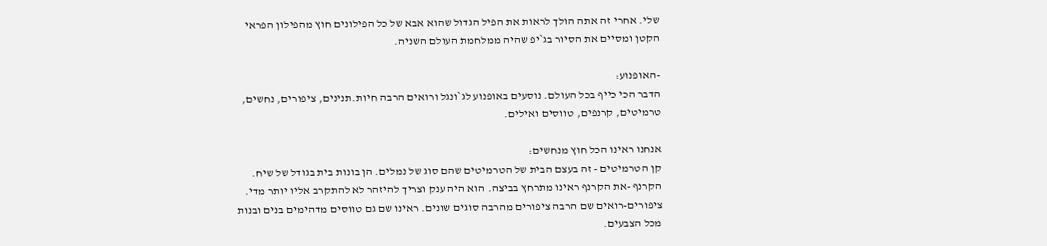שלי. אחרי זה אתה הולך לראות את הפיל הגדול שהוא אבא של כל הפילונים חוץ מהפילון הפראי הקטן ומסיים את הסיור בג`יפ שהיה ממלחמת העולם השניה.

-האופנוע:
הדבר הכי כייף בכל העולם. נוסעים באופנוע לג`ונגל ורואים הרבה חיות.תנינים, ציפורים, נחשים, טרמיטים, קרנפים, טווסים ואילים.

אנחנו ראינו הכל חוץ מנחשים:
קן הטרמיטים - זה בעצם הבית של הטרמיטים שהם סוג של נמלים. הן בונות בית בגודל של שיח.
הקרנף -את הקרנף ראינו מתרחץ בביצה. הוא היה ענק וצריך להיזהר לא להתקרב אליו יותר מדי.
ציפורים-רואים שם הרבה ציפורים מהרבה סוגים שונים. ראינו שם גם טווסים מדהימים בנים ובנות מכל הצבעים.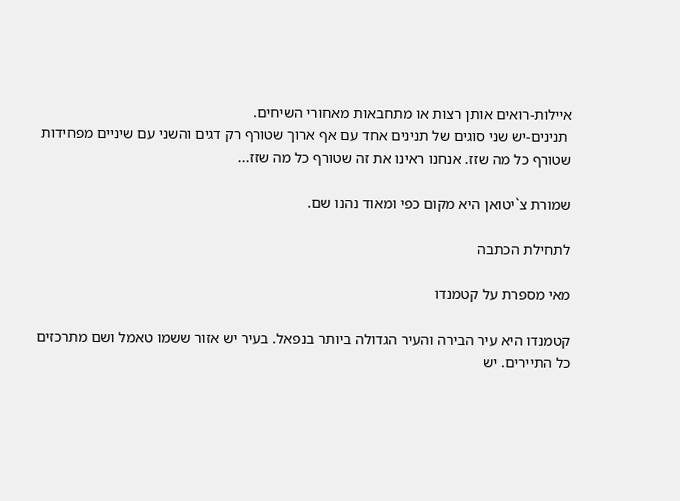איילות-רואים אותן רצות או מתחבאות מאחורי השיחים.
 תנינים-יש שני סוגים של תנינים אחד עם אף ארוך שטורף רק דגים והשני עם שיניים מפחידות שטורף כל מה שזז. אנחנו ראינו את זה שטורף כל מה שזז...

שמורת צ`יטואן היא מקום כפי ומאוד נהנו שם.

לתחילת הכתבה

מאי מספרת על קטמנדו

קטמנדו היא עיר הבירה והעיר הגדולה ביותר בנפאל. בעיר יש אזור ששמו טאמל ושם מתרכזים כל התיירים. יש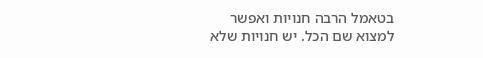בטאמל הרבה חנויות ואפשר למצוא שם הכל. יש חנויות שלא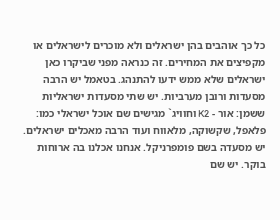כל כך אוהבים בהן ישראלים ולא מוכרים לישראלים או מקפיצים את המחירים. זה כנראה מפני שביקרו כאן ישראלים שלא ממש ידעו להתנהג. בטאמל יש הרבה מסעדות ורובן מערביות. יש שתי מסעדות ישראליות ששמן: אור - K2 וחוויג` מגישים שם אוכל ישראלי כמו: פלאפל, שקשוקה, מלאווח ועוד הרבה מאכלים ישראלים. יש מסעדה בשם פומפרניקל. אנחנו אכלנו בה ארוחות בוקר. יש שם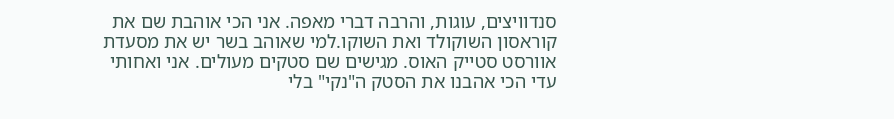סנדוויצים, עוגות, והרבה דברי מאפה. אני הכי אוהבת שם את קוראסון השוקולד ואת השוקו.למי שאוהב בשר יש את מסעדת אוורסט סטייק האוס. מגישים שם סטקים מעולים. אני ואחותי עדי הכי אהבנו את הסטק ה"נקי" בלי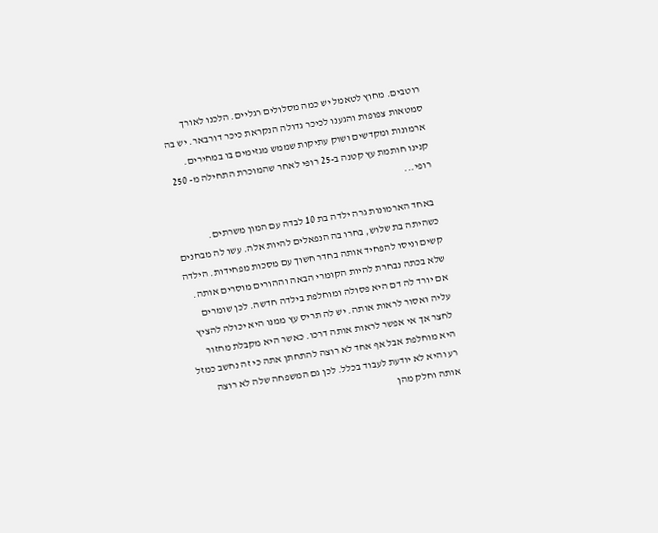רוטבים. מחוץ לטאמל יש כמה מסלולים רגליים. הלכנו לאורך סמטאות צפופות והגענו לכיכר גדולה הנקראת כיכר דורבאר. יש בה ארמונות ומקדשים ושוק עתיקות שממש מגזימים בו במחירים. קנינו חותמת עץ קטנה ב-25 רופי לאחר שהמוכרת התחילה מ- 250 רופי...

 באחד הארמונות גרה ילדה בת 10 לבדה עם המון משרתים. כשהיתה בת שלוש, בחרו בה הנפאלים להיות אלה. עשו לה מבחנים קשים וניסו להפחיד אותה בחדר חשוך עם מסכות מפחידות. הילדה שלא בכתה נבחרת להיות הקומרי הבאה וההורים מוסרים אותה. אם יורד לה דם היא פסולה ומוחלפת בילדה חדשה. לכן שומרים עליה ואסור לראות אותה. יש לה תריס עץ ממנו היא יכולה להציץ לחצר אך אי אפשר לראות אותה דרכו. כאשר היא מקבלת מחזור היא מוחלפת אבל אף אחד לא רוצה להתחתן אתה כי זה נחשב כמזל רע והיא לא יודעת לעבוד בכלל. לכן גם המשפחה שלה לא רוצה אותה וחלק מהן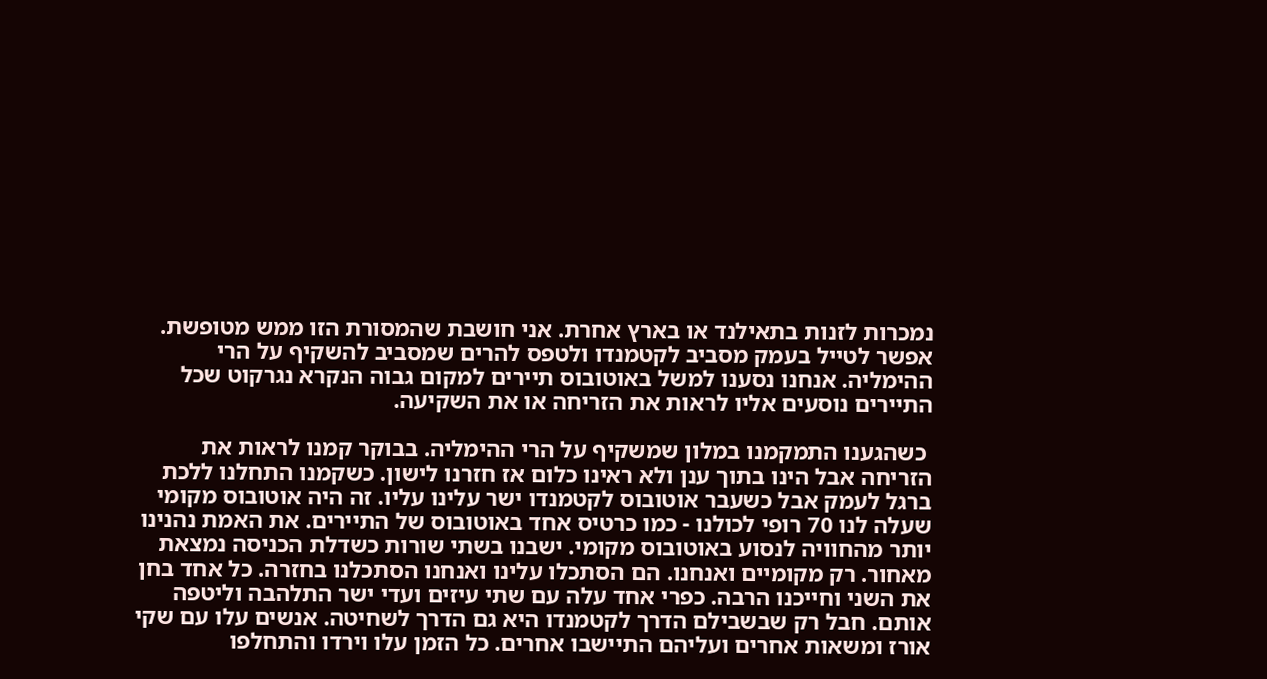נמכרות לזנות בתאילנד או בארץ אחרת. אני חושבת שהמסורת הזו ממש מטופשת. אפשר לטייל בעמק מסביב לקטמנדו ולטפס להרים שמסביב להשקיף על הרי ההימליה. אנחנו נסענו למשל באוטובוס תיירים למקום גבוה הנקרא נגרקוט שכל התיירים נוסעים אליו לראות את הזריחה או את השקיעה.

 כשהגענו התמקמנו במלון שמשקיף על הרי ההימליה. בבוקר קמנו לראות את הזריחה אבל הינו בתוך ענן ולא ראינו כלום אז חזרנו לישון. כשקמנו התחלנו ללכת ברגל לעמק אבל כשעבר אוטובוס לקטמנדו ישר עלינו עליו. זה היה אוטובוס מקומי שעלה לנו 70 רופי לכולנו - כמו כרטיס אחד באוטובוס של התיירים. את האמת נהנינו יותר מהחוויה לנסוע באוטובוס מקומי. ישבנו בשתי שורות כשדלת הכניסה נמצאת מאחור. רק מקומיים ואנחנו. הם הסתכלו עלינו ואנחנו הסתכלנו בחזרה. כל אחד בחן את השני וחייכנו הרבה. כפרי אחד עלה עם שתי עיזים ועדי ישר התלהבה וליטפה אותם. חבל רק שבשבילם הדרך לקטמנדו היא גם הדרך לשחיטה. אנשים עלו עם שקי אורז ומשאות אחרים ועליהם התיישבו אחרים. כל הזמן עלו וירדו והתחלפו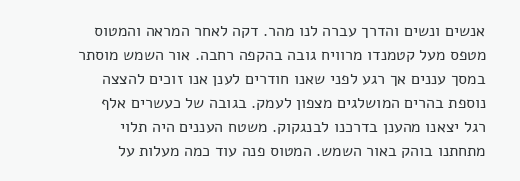אנשים ונשים והדרך עברה לנו מהר. דקה לאחר המראה והמטוס מטפס מעל קטמנדו מרוויח גובה בהקפה רחבה. אור השמש מוסתר במסך עננים אך רגע לפני שאנו חודרים לענן אנו זוכים להצצה נוספת בהרים המושלגים מצפון לעמק. בגובה של כעשרים אלף רגל יצאנו מהענן בדרכנו לבנגקוק. משטח העננים היה תלוי מתחתנו בוהק באור השמש. המטוס פנה עוד כמה מעלות על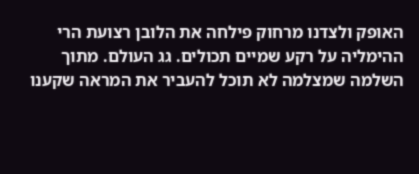האופק ולצדנו מרחוק פילחה את הלובן רצועת הרי ההימליה על רקע שמיים תכולים. גג העולם. מתוך השלמה שמצלמה לא תוכל להעביר את המראה שקענו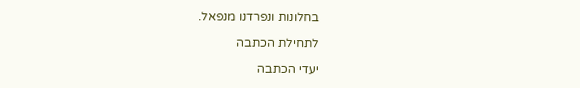בחלונות ונפרדנו מנפאל.

לתחילת הכתבה

יעדי הכתבה